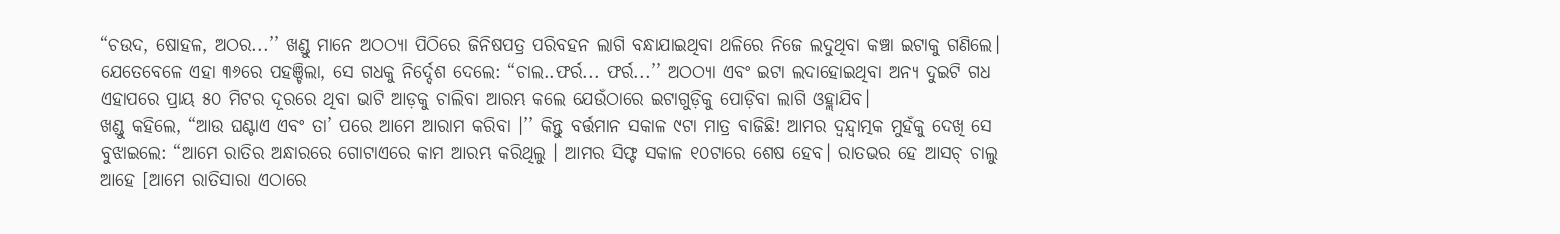“ଚଉଦ, ଷୋହଳ, ଅଠର...’’ ଖଣ୍ଡୁ ମାନେ ଅଠଠ୍ୟା ପିଠିରେ ଜିନିଷପତ୍ର ପରିବହନ ଲାଗି ବନ୍ଧାଯାଇଥିବା ଥଳିରେ ନିଜେ ଲଦୁଥିବା କଞ୍ଚା ଇଟାକୁ ଗଣିଲେ। ଯେତେବେଳେ ଏହା ୩୬ରେ ପହଞ୍ଚିଲା, ସେ ଗଧକୁ ନିର୍ଦ୍ଦେଶ ଦେଲେ: “ଚାଲ..ଫର୍ର... ଫର୍ର...’’ ଅଠଠ୍ୟା ଏବଂ ଇଟା ଲଦାହୋଇଥିବା ଅନ୍ୟ ଦୁଇଟି ଗଧ ଏହାପରେ ପ୍ରାୟ ୫୦ ମିଟର ଦୂରରେ ଥିବା ଭାଟି ଆଡ଼କୁ ଚାଲିବା ଆରମ୍ଭ କଲେ ଯେଉଁଠାରେ ଇଟାଗୁଡ଼ିକୁ ପୋଡ଼ିବା ଲାଗି ଓହ୍ଲାଯିବ।
ଖଣ୍ଡୁ କହିଲେ, “ଆଉ ଘଣ୍ଟାଏ ଏବଂ ତା’ ପରେ ଆମେ ଆରାମ କରିବା ।’’ କିନ୍ତୁ ବର୍ତ୍ତମାନ ସକାଳ ୯ଟା ମାତ୍ର ବାଜିଛି! ଆମର ଦ୍ୱନ୍ଦ୍ୱାତ୍ମକ ମୁହଁକୁ ଦେଖି ସେ ବୁଝାଇଲେ: “ଆମେ ରାତିର ଅନ୍ଧାରରେ ଗୋଟାଏରେ କାମ ଆରମ୍ଭ କରିଥିଲୁ । ଆମର ସିଫ୍ଟ ସକାଳ ୧୦ଟାରେ ଶେଷ ହେବ। ରାତଭର ହେ ଆସଚ୍ ଚାଲୁ ଆହେ [ଆମେ ରାତିସାରା ଏଠାରେ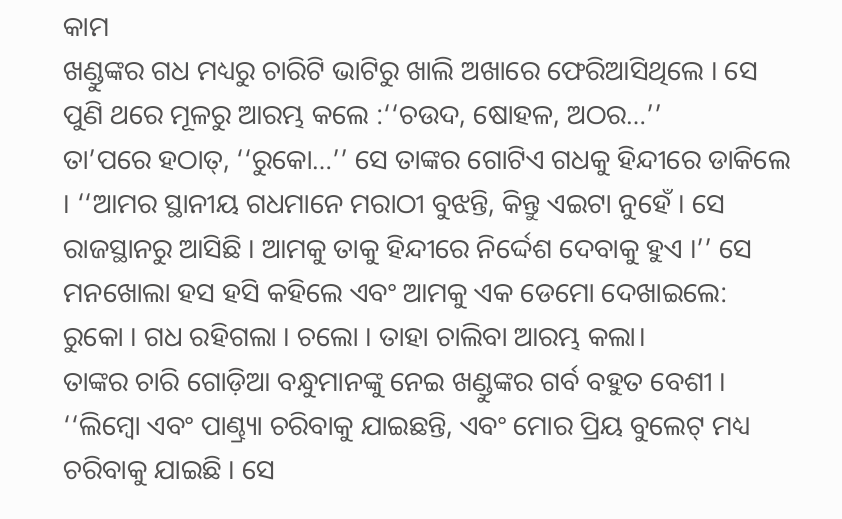କାମ
ଖଣ୍ଡୁଙ୍କର ଗଧ ମଧ୍ୟରୁ ଚାରିଟି ଭାଟିରୁ ଖାଲି ଅଖାରେ ଫେରିଆସିଥିଲେ । ସେ ପୁଣି ଥରେ ମୂଳରୁ ଆରମ୍ଭ କଲେ :‘‘ଚଉଦ, ଷୋହଳ, ଅଠର…’’
ତା’ପରେ ହଠାତ୍, ‘‘ରୁକୋ…’’ ସେ ତାଙ୍କର ଗୋଟିଏ ଗଧକୁ ହିନ୍ଦୀରେ ଡାକିଲେ । ‘‘ଆମର ସ୍ଥାନୀୟ ଗଧମାନେ ମରାଠୀ ବୁଝନ୍ତି, କିନ୍ତୁ ଏଇଟା ନୁହେଁ । ସେ ରାଜସ୍ଥାନରୁ ଆସିଛି । ଆମକୁ ତାକୁ ହିନ୍ଦୀରେ ନିର୍ଦ୍ଦେଶ ଦେବାକୁ ହୁଏ ।’’ ସେ ମନଖୋଲା ହସ ହସି କହିଲେ ଏବଂ ଆମକୁ ଏକ ଡେମୋ ଦେଖାଇଲେ: ରୁକୋ । ଗଧ ରହିଗଲା । ଚଲୋ । ତାହା ଚାଲିବା ଆରମ୍ଭ କଲା।
ତାଙ୍କର ଚାରି ଗୋଡ଼ିଆ ବନ୍ଧୁମାନଙ୍କୁ ନେଇ ଖଣ୍ଡୁଙ୍କର ଗର୍ବ ବହୁତ ବେଶୀ । ‘‘ଲିମ୍ବୋ ଏବଂ ପାଣ୍ଢ୍ର୍ୟା ଚରିବାକୁ ଯାଇଛନ୍ତି, ଏବଂ ମୋର ପ୍ରିୟ ବୁଲେଟ୍ ମଧ୍ୟ ଚରିବାକୁ ଯାଇଛି । ସେ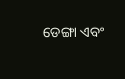ଡେଙ୍ଗା ଏବଂ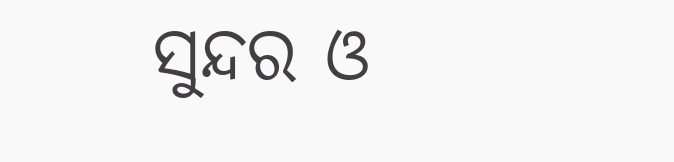ସୁନ୍ଦର ଓ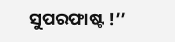ସୁପରଫାଷ୍ଟ !’’